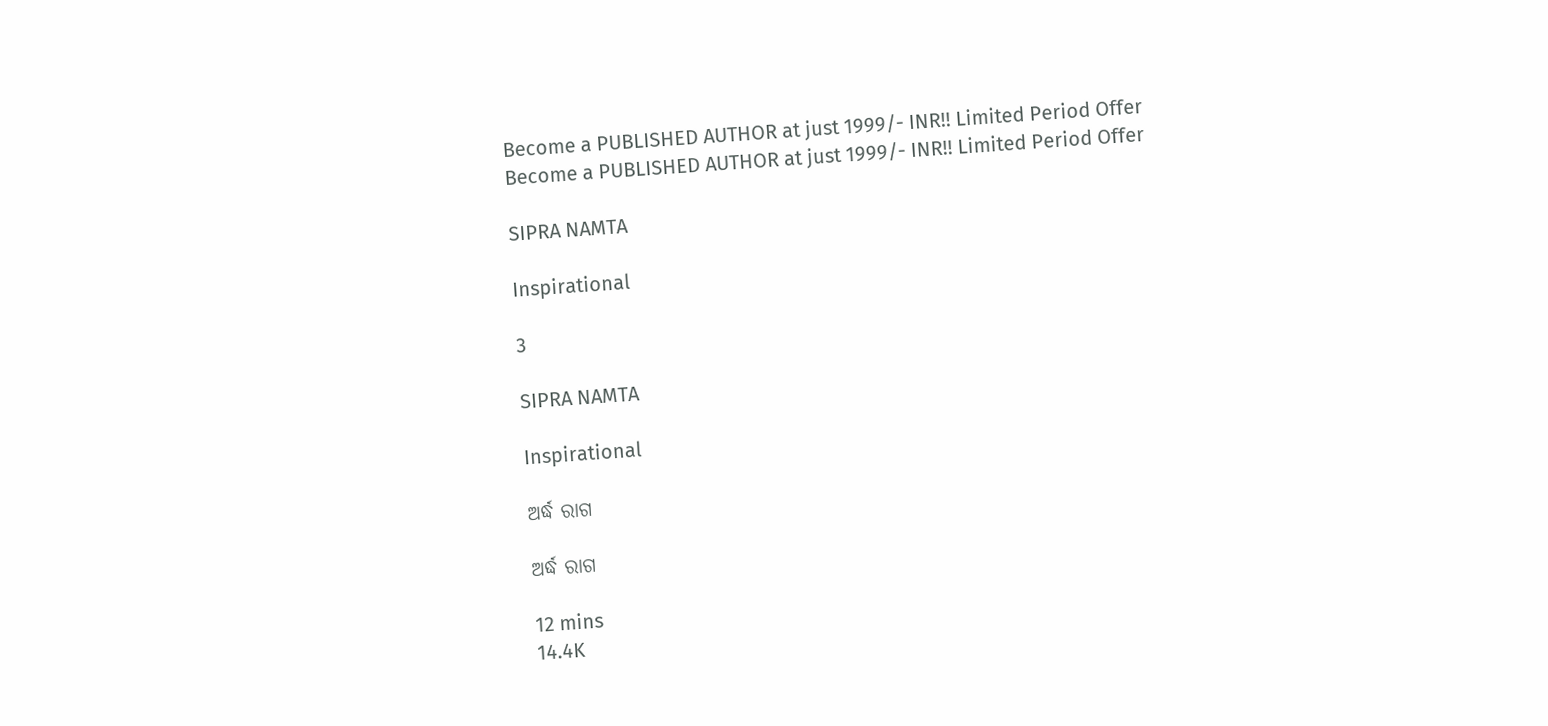Become a PUBLISHED AUTHOR at just 1999/- INR!! Limited Period Offer
Become a PUBLISHED AUTHOR at just 1999/- INR!! Limited Period Offer

SIPRA NAMTA

Inspirational

3

SIPRA NAMTA

Inspirational

ଅର୍ଦ୍ଧ ରାଗ

ଅର୍ଦ୍ଧ ରାଗ

12 mins
14.4K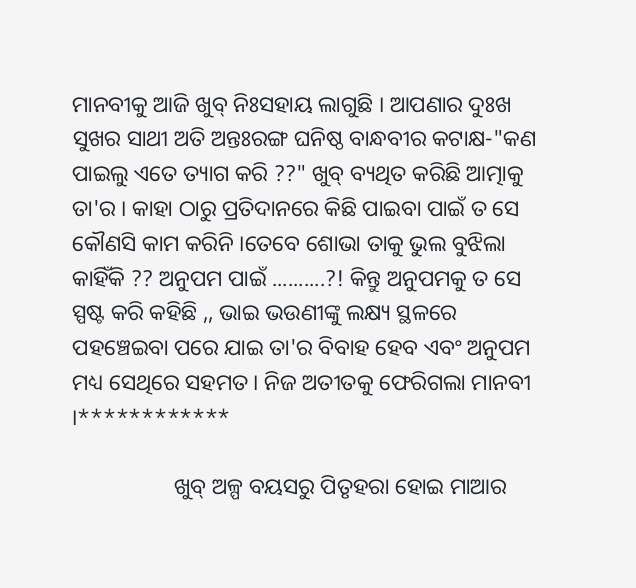ମାନବୀକୁ ଆଜି ଖୁବ୍ ନିଃସହାୟ ଲାଗୁଛି । ଆପଣାର ଦୁଃଖ ସୁଖର ସାଥୀ ଅତି ଅନ୍ତଃରଙ୍ଗ ଘନିଷ୍ଠ ବାନ୍ଧବୀର କଟାକ୍ଷ-"କଣ ପାଇଲୁ ଏତେ ତ୍ୟାଗ କରି ??" ଖୁବ୍ ବ୍ୟଥିତ କରିଛି ଆତ୍ମାକୁ ତା'ର । କାହା ଠାରୁ ପ୍ରତିଦାନରେ କିଛି ପାଇବା ପାଇଁ ତ ସେ କୌଣସି କାମ କରିନି ।ତେବେ ଶୋଭା ତାକୁ ଭୁଲ ବୁଝିଲା କାହିଁକି ?? ଅନୁପମ ପାଇଁ ..........?! କିନ୍ତୁ ଅନୁପମକୁ ତ ସେ ସ୍ପଷ୍ଟ କରି କହିଛି ,, ଭାଇ ଭଉଣୀଙ୍କୁ ଲକ୍ଷ୍ୟ ସ୍ଥଳରେ ପହଞ୍ଚେଇବା ପରେ ଯାଇ ତା'ର ବିବାହ ହେବ ଏବଂ ଅନୁପମ ମଧ୍ୟ ସେଥିରେ ସହମତ। ନିଜ ଅତୀତକୁ ଫେରିଗଲା ମାନବୀ ।************

                  ଖୁବ୍ ଅଳ୍ପ ବୟସରୁ ପିତୃହରା ହୋଇ ମାଆର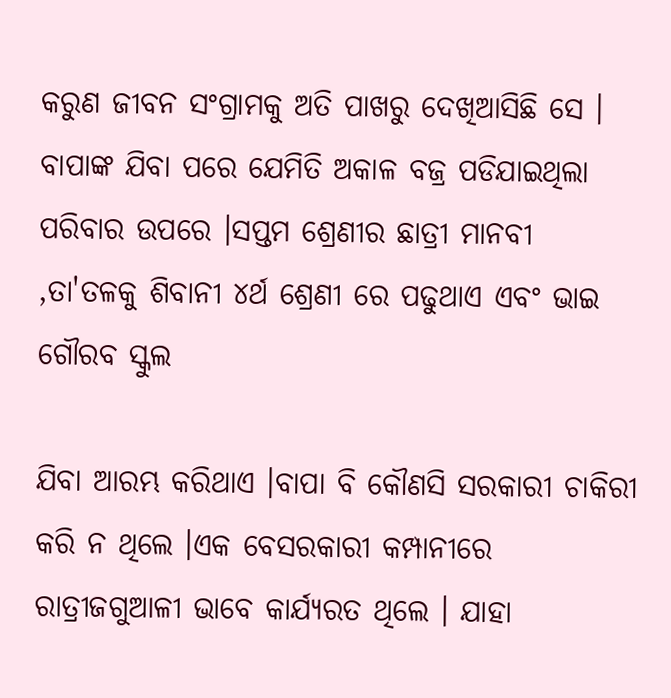କରୁଣ ଜୀବନ ସଂଗ୍ରାମକୁ ଅତି ପାଖରୁ ଦେଖିଆସିଛି ସେ । ବାପାଙ୍କ ଯିବା ପରେ ଯେମିତି ଅକାଳ ବଜ୍ର ପଡିଯାଇଥିଲା ପରିବାର ଉପରେ ।ସପ୍ତମ ଶ୍ରେଣୀର ଛାତ୍ରୀ ମାନବୀ ,ତା'ତଳକୁ ଶିବାନୀ ୪ର୍ଥ ଶ୍ରେଣୀ ରେ ପଢୁଥାଏ ଏବଂ ଭାଇ ଗୌରବ ସ୍କୁଲ

ଯିବା ଆରମ୍ଭ କରିଥାଏ ।ବାପା ବି କୌଣସି ସରକାରୀ ଚାକିରୀ କରି ନ ଥିଲେ ।ଏକ ବେସରକାରୀ କମ୍ପାନୀରେ ରାତ୍ରୀଜଗୁଆଳୀ ଭାବେ କାର୍ଯ୍ୟରତ ଥିଲେ । ଯାହା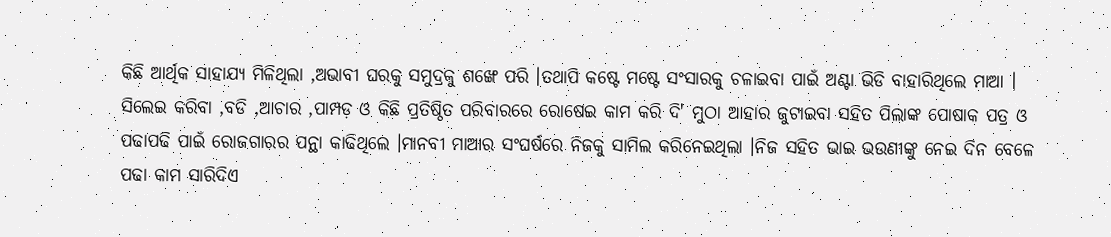କିଛି ଆର୍ଥିକ ସାହାଯ୍ୟ ମିଳିଥିଲା ,ଅଭାବୀ ଘରକୁ ସମୁଦ୍ରକୁ ଶଙ୍ଖେ ପରି ।ତଥାପି କଷ୍ଟେ ମଷ୍ଟେ ସଂସାରକୁ ଚଳାଇବା ପାଇଁ ଅଣ୍ଟା ଭିଡି ବାହାରିଥିଲେ ମାଆ । ସିଲେଇ କରିବା ,ବଡି ,ଆଚାର ,ପାମ୍ପଡ଼ ଓ କିଛି ପ୍ରତିଷ୍ଠିତ ପରିବାରରେ ରୋଷେଇ କାମ କରି ଦି' ମୁଠା ଆହାର ଜୁଟାଇବା ସହିତ ପିଲାଙ୍କ ପୋଷାକ ପତ୍ର ଓ ପଢାପଢି ପାଇଁ ରୋଜଗାରର ପନ୍ଥା କାଢିଥିଲେ ।ମାନବୀ ମାଆର ସଂଘର୍ଷରେ ନିଜକୁ ସାମିଲ କରିନେଇଥିଲା ।ନିଜ ସହିତ ଭାଇ ଭଉଣୀଙ୍କୁ ନେଇ ଦିନ ବେଳେ ପଢା କାମ ସାରିଦିଏ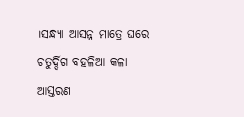।ସନ୍ଧ୍ୟା ଆସନ୍ନ ମାତ୍ରେ ଘରେ ଚତୁର୍ଦ୍ଦିଗ ବହଳିଆ କଳା ଆସ୍ତରଣ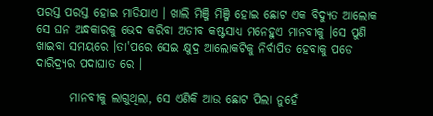ପରସ୍ତ ପରସ୍ତ ହୋଇ ମାଡିଯାଏ । ଖାଲି ମିଞ୍ଜି ମିଞ୍ଜି ହୋଇ ଛୋଟ ଏକ ବିଦ୍ୟୁତ ଆଲୋକ ସେ ଘନ ଅନ୍ଧକାରକୁ ଭେଦ କରିବା ଅତୀବ କଷ୍ଟସାଧ୍ୟ ମନେହୁଏ ମାନବୀକୁ ।ସେ ପୁଣି ଖାଇବା ସମୟରେ ।ତା'ପରେ ସେଇ କ୍ଷୁଦ୍ର ଆଲୋକଟିକୁ ନିର୍ବାପିତ ହେବାକୁ ପଡେ ଦାରିଦ୍ର୍ୟର ପଦାଘାତ ରେ ।

       ମାନବୀକୁ ଲାଗୁଥିଲା, ସେ ଏଣିକି ଆଉ ଛୋଟ ପିଲା ନୁହେଁ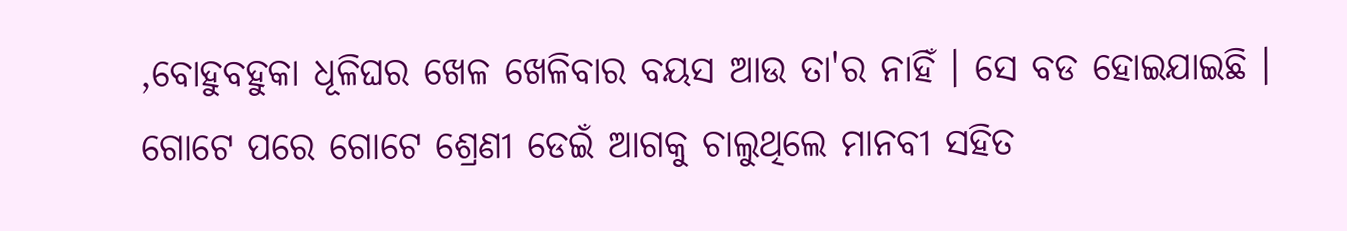,ବୋହୁବହୁକା ଧୂଳିଘର ଖେଳ ଖେଳିବାର ବୟସ ଆଉ ତା'ର ନାହିଁ । ସେ ବଡ ହୋଇଯାଇଛି । ଗୋଟେ ପରେ ଗୋଟେ ଶ୍ରେଣୀ ଡେଇଁ ଆଗକୁ ଚାଲୁଥିଲେ ମାନବୀ ସହିତ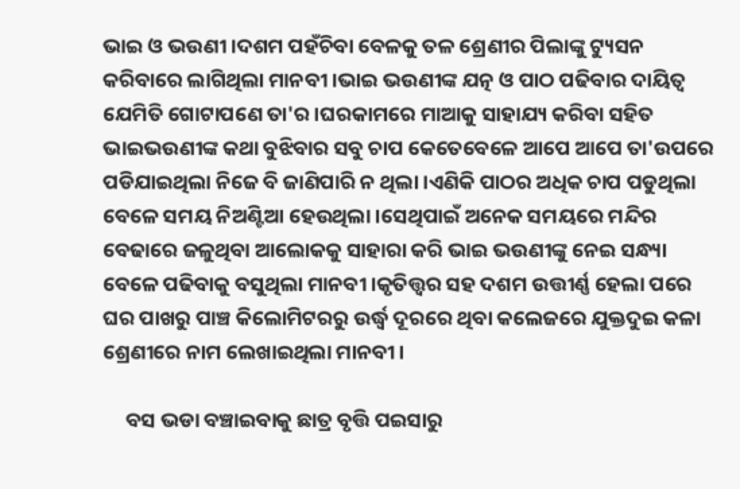ଭାଇ ଓ ଭଉଣୀ ।ଦଶମ ପହଁଚିବା ବେଳକୁ ତଳ ଶ୍ରେଣୀର ପିଲାଙ୍କୁ ଟ୍ୟୁସନ କରିବାରେ ଲାଗିଥିଲା ମାନବୀ ।ଭାଇ ଭଉଣୀଙ୍କ ଯତ୍ନ ଓ ପାଠ ପଢିବାର ଦାୟିତ୍ୱ ଯେମିତି ଗୋଟାପଣେ ତା'ର ।ଘରକାମରେ ମାଆକୁ ସାହାଯ୍ୟ କରିବା ସହିତ ଭାଇଭଉଣୀଙ୍କ କଥା ବୁଝିବାର ସବୁ ଚାପ କେତେବେଳେ ଆପେ ଆପେ ତା'ଉପରେ ପଡିଯାଇଥିଲା ନିଜେ ବି ଜାଣିପାରି ନ ଥିଲା ।ଏଣିକି ପାଠର ଅଧିକ ଚାପ ପଡୁଥିଲା ବେଳେ ସମୟ ନିଅଣ୍ଟିଆ ହେଉଥିଲା ।ସେଥିପାଇଁ ଅନେକ ସମୟରେ ମନ୍ଦିର ବେଢାରେ ଜଳୁଥିବା ଆଲୋକକୁ ସାହାରା କରି ଭାଇ ଭଉଣୀଙ୍କୁ ନେଇ ସନ୍ଧ୍ୟା ବେଳେ ପଢିବାକୁ ବସୁଥିଲା ମାନବୀ ।କୃତିତ୍ତ୍ଵର ସହ ଦଶମ ଉତ୍ତୀର୍ଣ୍ଣ ହେଲା ପରେ ଘର ପାଖରୁ ପାଞ୍ଚ କିଲୋମିଟରରୁ ଉର୍ଦ୍ଧ୍ବ ଦୂରରେ ଥିବା କଲେଜରେ ଯୁକ୍ତଦୁଇ କଳା ଶ୍ରେଣୀରେ ନାମ ଲେଖାଇଥିଲା ମାନବୀ ।

     ବସ ଭଡା ବଞ୍ଚାଇବାକୁ ଛାତ୍ର ବୃତ୍ତି ପଇସାରୁ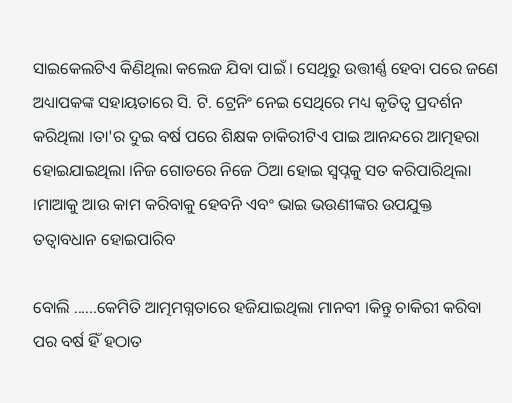ସାଇକେଲଟିଏ କିଣିଥିଲା କଲେଜ ଯିବା ପାଇଁ । ସେଥିରୁ ଉତ୍ତୀର୍ଣ୍ଣ ହେବା ପରେ ଜଣେ ଅଧ୍ୟାପକଙ୍କ ସହାୟତାରେ ସି. ଟି. ଟ୍ରେନିଂ ନେଇ ସେଥିରେ ମଧ୍ୟ କୃତିତ୍ୱ ପ୍ରଦର୍ଶନ କରିଥିଲା ।ତା'ର ଦୁଇ ବର୍ଷ ପରେ ଶିକ୍ଷକ ଚାକିରୀଟିଏ ପାଇ ଆନନ୍ଦରେ ଆତ୍ମହରା ହୋଇଯାଇଥିଲା ।ନିଜ ଗୋଡରେ ନିଜେ ଠିଆ ହୋଇ ସ୍ବପ୍ନକୁ ସତ କରିପାରିଥିଲା ।ମାଆକୁ ଆଉ କାମ କରିବାକୁ ହେବନି ଏବଂ ଭାଇ ଭଉଣୀଙ୍କର ଉପଯୁକ୍ତ ତତ୍ୱାବଧାନ ହୋଇପାରିବ

ବୋଲି ......କେମିତି ଆତ୍ମମଗ୍ନତାରେ ହଜିଯାଇଥିଲା ମାନବୀ ।କିନ୍ତୁ ଚାକିରୀ କରିବା ପର ବର୍ଷ ହିଁ ହଠାତ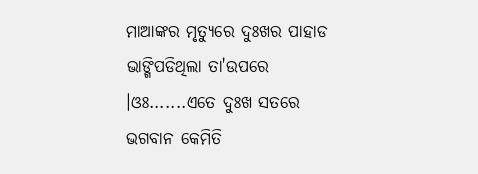ମାଆଙ୍କର ମୃତ୍ୟୁରେ ଦୁଃଖର ପାହାଡ ଭାଙ୍ଗିପଡିଥିଲା ତା'ଉପରେ ।ଓଃ.......ଏତେ ଦୁଃଖ ସତରେ ଭଗବାନ କେମିତି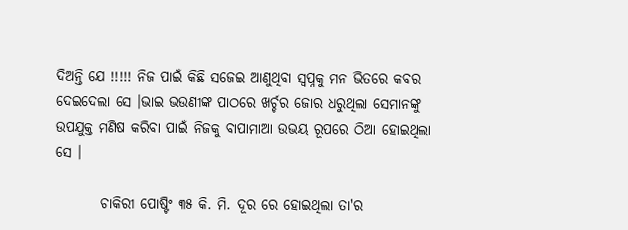ଦିଅନ୍ତି ଯେ !!!!! ନିଜ ପାଇଁ କିଛି ସଜେଇ ଆଣୁଥିବା ସ୍ବପ୍ନକୁ ମନ ଭିତରେ କବର ଦେଇଦେଲା ସେ ।ଭାଇ ଭଉଣୀଙ୍କ ପାଠରେ ଖର୍ଚ୍ଚର ଜୋର ଧରୁଥିଲା ସେମାନଙ୍କୁ ଉପଯୁକ୍ତ ମଣିଷ କରିବା ପାଇଁ ନିଜକୁ ବାପାମାଆ ଉଭୟ ରୂପରେ ଠିଆ ହୋଇଥିଲା ସେ ।

        ଚାକିରୀ ପୋଷ୍ଟିଂ ୩୫ କି. ମି. ଦୂର ରେ ହୋଇଥିଲା ତା'ର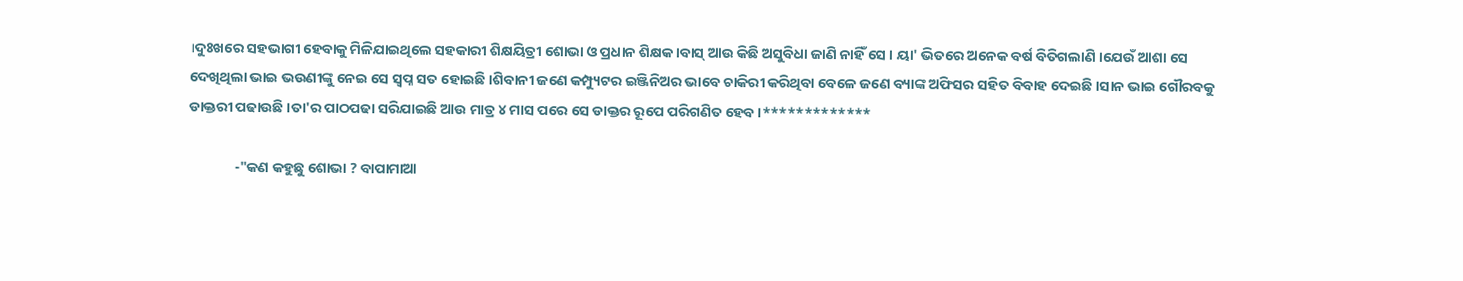।ଦୁଃଖରେ ସହଭାଗୀ ହେବାକୁ ମିଳିଯାଇଥିଲେ ସହକାରୀ ଶିକ୍ଷୟିତ୍ରୀ ଶୋଭା ଓ ପ୍ରଧାନ ଶିକ୍ଷକ ।ବାସ୍ ଆଉ କିଛି ଅସୁବିଧା ଜାଣି ନାହିଁ ସେ । ୟା' ଭିତରେ ଅନେକ ବର୍ଷ ବିତିଗଲାଣି ।ଯେଉଁ ଆଶା ସେ ଦେଖିଥିଲା ଭାଇ ଭଉଣୀଙ୍କୁ ନେଇ ସେ ସ୍ବପ୍ନ ସତ ହୋଇଛି ।ଶିବାନୀ ଜଣେ କମ୍ପ୍ୟୁଟର ଇଞ୍ଜିନିଅର ଭାବେ ଚାକିରୀ କରିଥିବା ବେଳେ ଜଣେ ବ୍ୟାଙ୍କ ଅଫିସର ସହିତ ବିବାହ ଦେଇଛି ।ସାନ ଭାଇ ଗୌରବକୁ ଡାକ୍ତରୀ ପଢାଉଛି ।ତା'ର ପାଠପଢା ସରିଯାଇଛି ଆଉ ମାତ୍ର ୪ ମାସ ପରେ ସେ ଡାକ୍ତର ରୂପେ ପରିଗଣିତ ହେବ ।*************

              -"କଣ କହୁଛୁ ଶୋଭା ? ବାପାମାଆ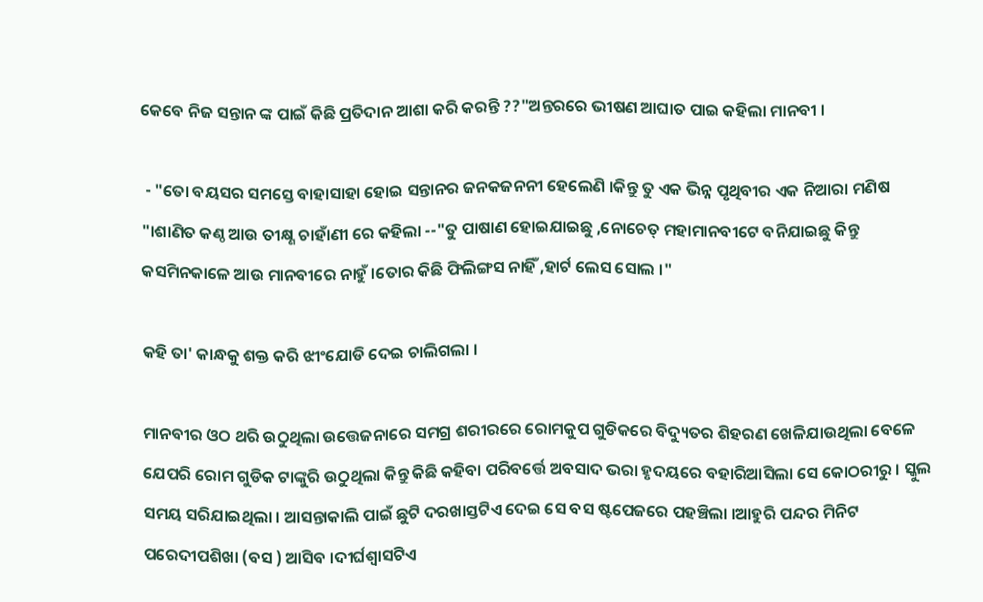କେବେ ନିଜ ସନ୍ତାନ ଙ୍କ ପାଇଁ କିଛି ପ୍ରତିଦାନ ଆଶା କରି କରନ୍ତି ??"ଅନ୍ତରରେ ଭୀଷଣ ଆଘାତ ପାଇ କହିଲା ମାନବୀ ।

 - "ତୋ ବୟସର ସମସ୍ତେ ବାହାସାହା ହୋଇ ସନ୍ତାନର ଜନକଜନନୀ ହେଲେଣି ।କିନ୍ତୁ ତୁ ଏକ ଭିନ୍ନ ପୃଥିବୀର ଏକ ନିଆରା ମଣିଷ "।ଶାଣିତ କଣ୍ଠ ଆଉ ତୀକ୍ଷ୍ଣ ଚାହାଁଣୀ ରେ କହିଲା --"ତୁ ପାଷାଣ ହୋଇଯାଇଛୁ ,ନୋଚେତ୍ ମହାମାନବୀଟେ ବନିଯାଇଛୁ କିନ୍ତୁ କସମିନକାଳେ ଆଉ ମାନବୀରେ ନାହୁଁ ।ତୋର କିଛି ଫିଲିଙ୍ଗସ ନାହିଁ ,ହାର୍ଟ ଲେସ ସୋଲ ।"

କହି ତା' କାନ୍ଧକୁ ଶକ୍ତ କରି ଝୀଂଯୋଡି ଦେଇ ଚାଲିଗଲା ।

ମାନବୀର ଓଠ ଥରି ଉଠୁଥିଲା ଉତ୍ତେଜନାରେ ସମଗ୍ର ଶରୀରରେ ରୋମକୁପ ଗୁଡିକରେ ବିଦ୍ୟୁତର ଶିହରଣ ଖେଳିଯାଉଥିଲା ବେଳେ ଯେପରି ରୋମ ଗୁଡିକ ଟାଙ୍କୁରି ଉଠୁଥିଲା କିନ୍ତୁ କିଛି କହିବା ପରିବର୍ତ୍ତେ ଅବସାଦ ଭରା ହୃଦୟରେ ବହାରିଆସିଲା ସେ କୋଠରୀରୁ । ସ୍କୁଲ ସମୟ ସରିଯାଇଥିଲା । ଆସନ୍ତାକାଲି ପାଇଁ ଛୁଟି ଦରଖାସ୍ତଟିଏ ଦେଇ ସେ ବସ ଷ୍ଟପେଜରେ ପହଞ୍ଚିଲା ।ଆହୁରି ପନ୍ଦର ମିନିଟ ପରେଦୀପଶିଖା (ବସ ) ଆସିବ ।ଦୀର୍ଘଶ୍ଵାସଟିଏ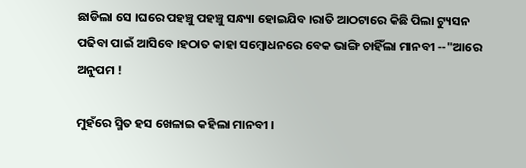ଛାଡିଲା ସେ ।ଘରେ ପହଞ୍ଚୁ ପହଞ୍ଚୁ ସନ୍ଧ୍ୟା ହୋଇଯିବ ।ରାତି ଆଠଟାରେ କିଛି ପିଲା ଟ୍ୟୁସନ ପଢିବା ପାଇଁ ଆସିବେ ।ହଠାତ କାହା ସମ୍ବୋଧନରେ ବେକ ଭାଙ୍ଗି ଚାହିଁଲା ମାନବୀ --"ଆରେ ଅନୁପମ !

ମୁହଁରେ ସ୍ମିତ ହସ ଖେଳାଇ କହିଲା ମାନବୀ ।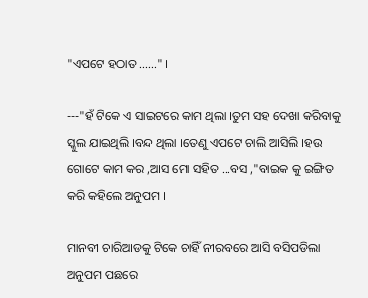"ଏପଟେ ହଠାତ ......" ।

---"ହଁ ଟିକେ ଏ ସାଇଟରେ କାମ ଥିଲା ।ତୁମ ସହ ଦେଖା କରିବାକୁ ସ୍କୁଲ ଯାଇଥିଲି ।ବନ୍ଦ ଥିଲା ।ତେଣୁ ଏପଟେ ଚାଲି ଆସିଲି ।ହଉ ଗୋଟେ କାମ କର ,ଆସ ମୋ ସହିତ ...ବସ ,"ବାଇକ କୁ ଇଙ୍ଗିତ କରି କହିଲେ ଅନୁପମ ।

ମାନବୀ ଚାରିଆଡକୁ ଟିକେ ଚାହିଁ ନୀରବରେ ଆସି ବସିପଡିଲା ଅନୁପମ ପଛରେ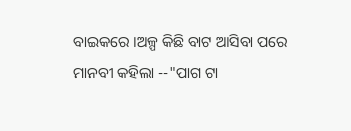ବାଇକରେ ।ଅଳ୍ପ କିଛି ବାଟ ଆସିବା ପରେ ମାନବୀ କହିଲା --"ପାଗ ଟା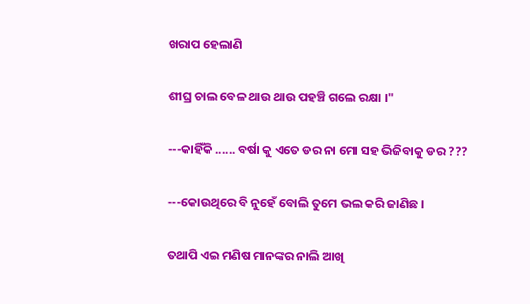ଖରାପ ହେଲାଣି

ଶୀଘ୍ର ଚାଲ ବେଳ ଥାଉ ଥାଉ ପହଞ୍ଚି ଗଲେ ରକ୍ଷା ।"

---କାହିଁକି ...... ବର୍ଷା କୁ ଏତେ ଡର ନା ମୋ ସହ ଭିଜିବାକୁ ଡର ???

---କୋଉଥିରେ ବି ନୁହେଁ ବୋଲି ତୁମେ ଭଲ କରି ଜାଣିଛ ।

ତଥାପି ଏଇ ମଣିଷ ମାନଙ୍କର ନାଲି ଆଖି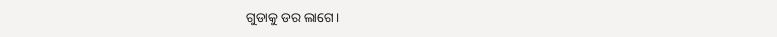ଗୁଡାକୁ ଡର ଲାଗେ।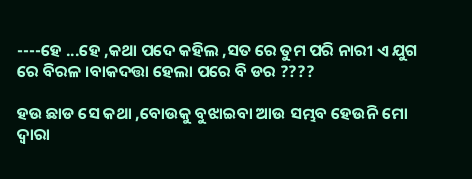----ହେ ...ହେ ,କଥା ପଦେ କହିଲ ,ସତ ରେ ତୁମ ପରି ନାରୀ ଏ ଯୁଗ ରେ ବିରଳ ।ବାକଦତ୍ତା ହେଲା ପରେ ବି ଡର ????

ହଉ ଛାଡ ସେ କଥା ,ବୋଉକୁ ବୁଝାଇବା ଆଉ ସମ୍ଭବ ହେଉନି ମୋ ଦ୍ୱାରା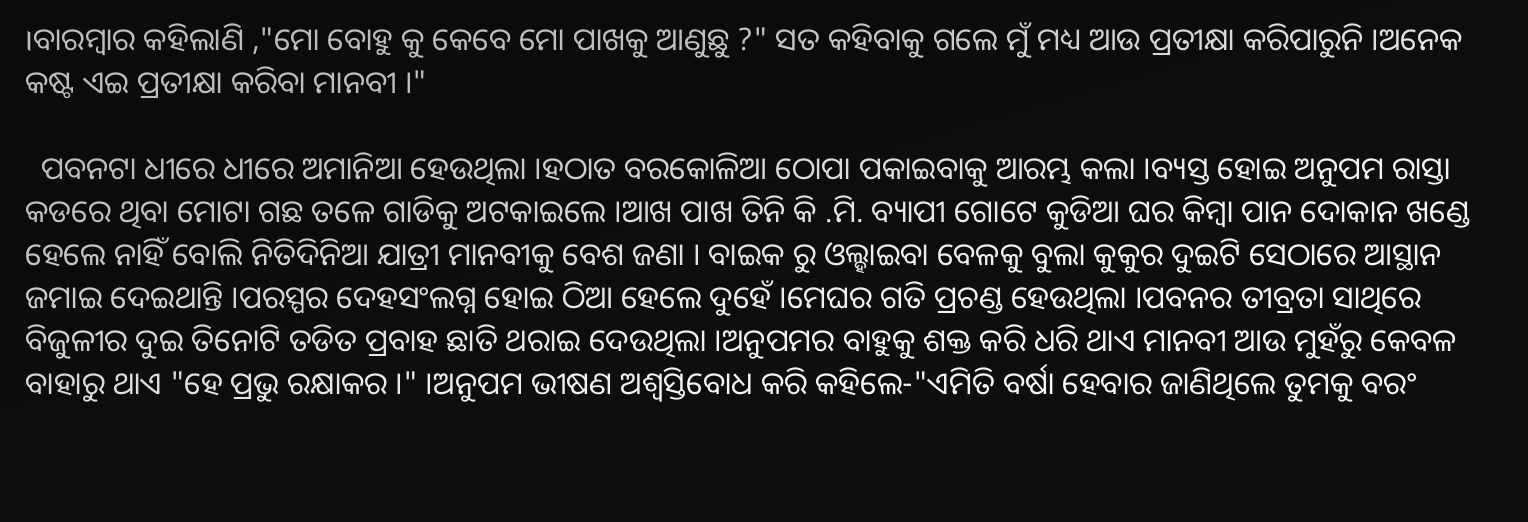।ବାରମ୍ବାର କହିଲାଣି ,"ମୋ ବୋହୁ କୁ କେବେ ମୋ ପାଖକୁ ଆଣୁଛୁ ?" ସତ କହିବାକୁ ଗଲେ ମୁଁ ମଧ୍ୟ ଆଉ ପ୍ରତୀକ୍ଷା କରିପାରୁନି ।ଅନେକ କଷ୍ଟ ଏଇ ପ୍ରତୀକ୍ଷା କରିବା ମାନବୀ ।"

  ପବନଟା ଧୀରେ ଧୀରେ ଅମାନିଆ ହେଉଥିଲା ।ହଠାତ ବରକୋଳିଆ ଠୋପା ପକାଇବାକୁ ଆରମ୍ଭ କଲା ।ବ୍ୟସ୍ତ ହୋଇ ଅନୁପମ ରାସ୍ତା କଡରେ ଥିବା ମୋଟା ଗଛ ତଳେ ଗାଡିକୁ ଅଟକାଇଲେ ।ଆଖ ପାଖ ତିନି କି .ମି. ବ୍ୟାପୀ ଗୋଟେ କୁଡିଆ ଘର କିମ୍ବା ପାନ ଦୋକାନ ଖଣ୍ଡେ ହେଲେ ନାହିଁ ବୋଲି ନିତିଦିନିଆ ଯାତ୍ରୀ ମାନବୀକୁ ବେଶ ଜଣା । ବାଇକ ରୁ ଓଲ୍ହାଇବା ବେଳକୁ ବୁଲା କୁକୁର ଦୁଇଟି ସେଠାରେ ଆସ୍ଥାନ ଜମାଇ ଦେଇଥାନ୍ତି ।ପରସ୍ପର ଦେହସଂଲଗ୍ନ ହୋଇ ଠିଆ ହେଲେ ଦୁହେଁ ।ମେଘର ଗତି ପ୍ରଚଣ୍ଡ ହେଉଥିଲା ।ପବନର ତୀବ୍ରତା ସାଥିରେ ବିଜୁଳୀର ଦୁଇ ତିନୋଟି ତଡିତ ପ୍ରବାହ ଛାତି ଥରାଇ ଦେଉଥିଲା ।ଅନୁପମର ବାହୁକୁ ଶକ୍ତ କରି ଧରି ଥାଏ ମାନବୀ ଆଉ ମୁହଁରୁ କେବଳ ବାହାରୁ ଥାଏ "ହେ ପ୍ରଭୁ ରକ୍ଷାକର ।" ।ଅନୁପମ ଭୀଷଣ ଅଶ୍ୱସ୍ତିବୋଧ କରି କହିଲେ-"ଏମିତି ବର୍ଷା ହେବାର ଜାଣିଥିଲେ ତୁମକୁ ବରଂ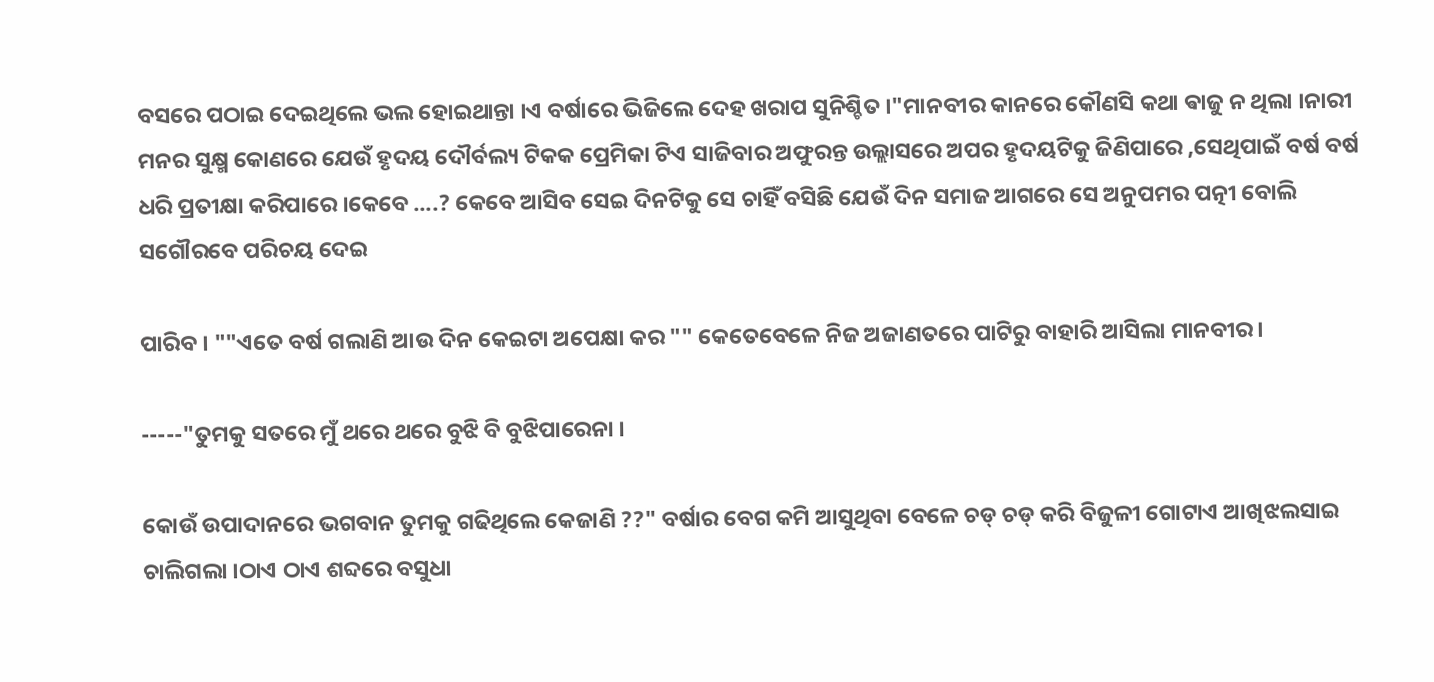ବସରେ ପଠାଇ ଦେଇଥିଲେ ଭଲ ହୋଇଥାନ୍ତା ।ଏ ବର୍ଷାରେ ଭିଜିଲେ ଦେହ ଖରାପ ସୁନିଶ୍ଚିତ ।"ମାନବୀର କାନରେ କୌଣସି କଥା ଵାଜୁ ନ ଥିଲା ।ନାରୀ ମନର ସୁକ୍ଷ୍ମ କୋଣରେ ଯେଉଁ ହୃଦୟ ଦୌର୍ବଲ୍ୟ ଟିକକ ପ୍ରେମିକା ଟିଏ ସାଜିବାର ଅଫୁରନ୍ତ ଉଲ୍ଲାସରେ ଅପର ହୃଦୟଟିକୁ ଜିଣିପାରେ ,ସେଥିପାଇଁ ବର୍ଷ ବର୍ଷ ଧରି ପ୍ରତୀକ୍ଷା କରିପାରେ ।କେବେ ....? କେବେ ଆସିବ ସେଇ ଦିନଟିକୁ ସେ ଚାହିଁ ବସିଛି ଯେଉଁ ଦିନ ସମାଜ ଆଗରେ ସେ ଅନୁପମର ପତ୍ନୀ ବୋଲି ସଗୌରବେ ପରିଚୟ ଦେଇ

ପାରିବ । ""ଏତେ ବର୍ଷ ଗଲାଣି ଆଉ ଦିନ କେଇଟା ଅପେକ୍ଷା କର "" କେତେବେଳେ ନିଜ ଅଜାଣତରେ ପାଟିରୁ ବାହାରି ଆସିଲା ମାନବୀର ।

-----"ତୁମକୁ ସତରେ ମୁଁ ଥରେ ଥରେ ବୁଝି ବି ବୁଝିପାରେନା ।

କୋଉଁ ଉପାଦାନରେ ଭଗବାନ ତୁମକୁ ଗଢିଥିଲେ କେଜାଣି ??" ବର୍ଷାର ବେଗ କମି ଆସୁଥିବା ବେଳେ ଚଡ୍ ଚଡ୍ କରି ବିଜୁଳୀ ଗୋଟାଏ ଆଖିଝଲସାଇ ଚାଲିଗଲା ।ଠାଏ ଠାଏ ଶବ୍ଦରେ ବସୁଧା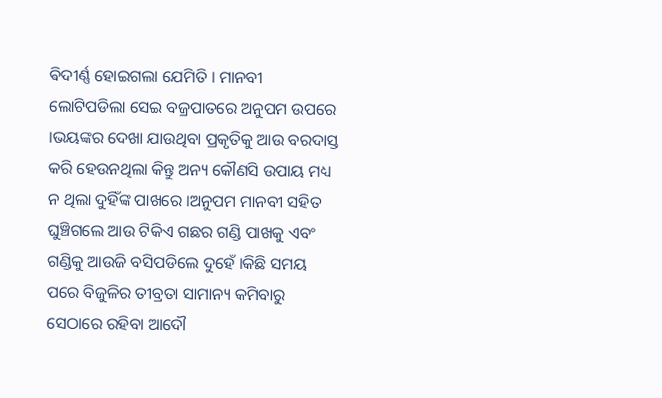ଵିଦୀର୍ଣ୍ଣ ହୋଇଗଲା ଯେମିତି । ମାନବୀ ଲୋଟିପଡିଲା ସେଇ ବଜ୍ରପାତରେ ଅନୁପମ ଉପରେ ।ଭୟଙ୍କର ଦେଖା ଯାଉଥିବା ପ୍ରକୃତିକୁ ଆଉ ବରଦାସ୍ତ କରି ହେଉନଥିଲା କିନ୍ତୁ ଅନ୍ୟ କୌଣସି ଉପାୟ ମଧ୍ୟ ନ ଥିଲା ଦୁହିଁଙ୍କ ପାଖରେ ।ଅନୁପମ ମାନବୀ ସହିତ ଘୁଞ୍ଚିଗଲେ ଆଉ ଟିକିଏ ଗଛର ଗଣ୍ଡି ପାଖକୁ ଏବଂ ଗଣ୍ଡିକୁ ଆଉଜି ବସିପଡିଲେ ଦୁହେଁ ।କିଛି ସମୟ ପରେ ବିଜୁଳିର ତୀବ୍ରତା ସାମାନ୍ୟ କମିବାରୁ ସେଠାରେ ରହିବା ଆଦୌ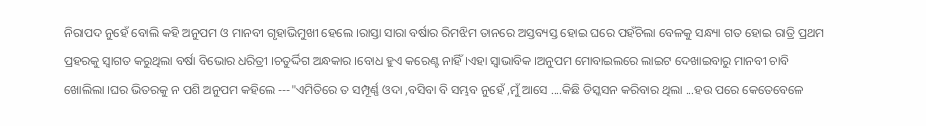ନିରାପଦ ନୁହେଁ ବୋଲି କହି ଅନୁପମ ଓ ମାନବୀ ଗୃହାଭିମୁଖୀ ହେଲେ ।ରାସ୍ତା ସାରା ବର୍ଷାର ରିମଝିମ ତାନରେ ଅସ୍ତବ୍ୟସ୍ତ ହୋଇ ଘରେ ପହଁଚିଲା ବେଳକୁ ସନ୍ଧ୍ୟା ଗତ ହୋଇ ରାତ୍ରି ପ୍ରଥମ ପ୍ରହରକୁ ସ୍ୱାଗତ କରୁଥିଲା ବର୍ଷା ବିଭୋର ଧରିତ୍ରୀ ।ଚତୁର୍ଦ୍ଦିଗ ଅନ୍ଧକାର ।ବୋଧ ହୁଏ କରେଣ୍ଟ ନାହିଁ ।ଏହା ସ୍ୱାଭାବିକ ।ଅନୁପମ ମୋବାଇଲରେ ଲାଇଟ ଦେଖାଇବାରୁ ମାନବୀ ଚାବି ଖୋଲିଲା ।ଘର ଭିତରକୁ ନ ପଶି ଅନୁପମ କହିଲେ ---"ଏମିତିରେ ତ ସମ୍ପୂର୍ଣ୍ଣ ଓଦା ,ବସିବା ବି ସମ୍ଭବ ନୁହେଁ ,ମୁଁ ଆସେ ....କିଛି ଡିସ୍କସନ କରିବାର ଥିଲା ...ହଉ ପରେ କେତେବେଳେ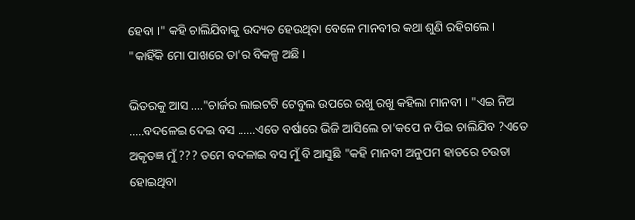ହେବା ।" କହି ଚାଲିଯିବାକୁ ଉଦ୍ୟତ ହେଉଥିବା ବେଳେ ମାନବୀର କଥା ଶୁଣି ରହିଗଲେ । "କାହିଁକି ମୋ ପାଖରେ ତା'ର ବିକଳ୍ପ ଅଛି ।

ଭିତରକୁ ଆସ ...."ଚାର୍ଜର ଲାଇଟଟି ଟେବୁଲ ଉପରେ ରଖୁ ରଖୁ କହିଲା ମାନବୀ । "ଏଇ ନିଅ .....ବଦଳେଇ ଦେଇ ବସ ......ଏତେ ବର୍ଷାରେ ଭିଜି ଆସିଲେ ଚା'କପେ ନ ପିଇ ଚାଲିଯିବ ?ଏତେ ଅକୃତଜ୍ଞ ମୁଁ ??? ତମେ ବଦଳାଇ ବସ ମୁଁ ବି ଆସୁଛି "କହି ମାନବୀ ଅନୁପମ ହାତରେ ଚଉତା ହୋଇଥିବା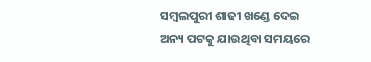ସମ୍ବଲପୁରୀ ଶାଢୀ ଖଣ୍ଡେ ଦେଇ ଅନ୍ୟ ପଟକୁ ଯାଉଥିବା ସମୟରେ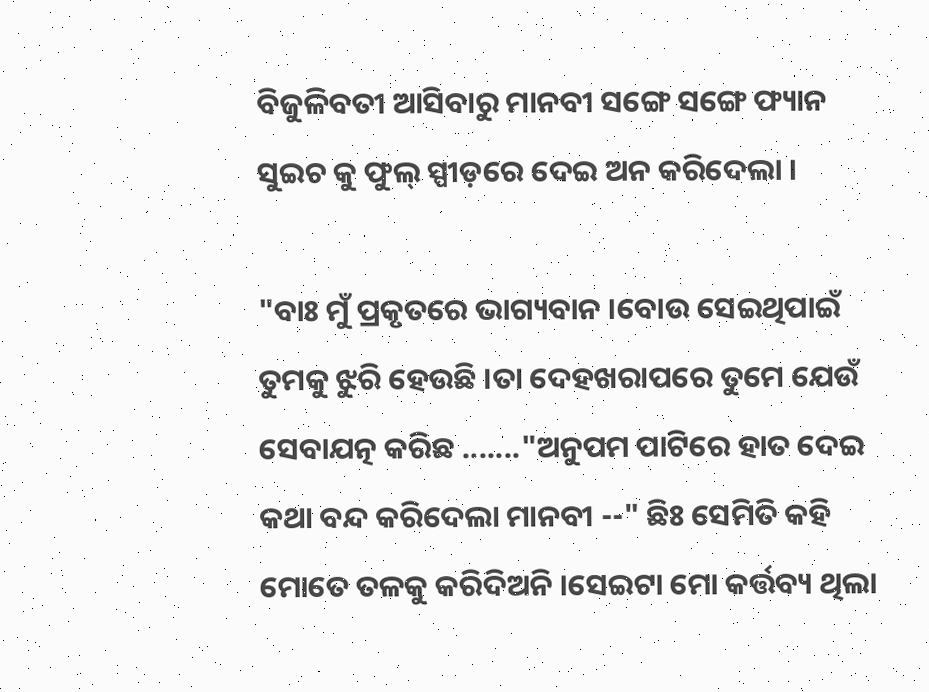ବିଜୁଳିବତୀ ଆସିବାରୁ ମାନବୀ ସଙ୍ଗେ ସଙ୍ଗେ ଫ୍ୟାନ ସୁଇଚ କୁ ଫୁଲ୍ ସ୍ପୀଡ଼ରେ ଦେଇ ଅନ କରିଦେଲା ।

"ବାଃ ମୁଁ ପ୍ରକୃତରେ ଭାଗ୍ୟବାନ ।ବୋଉ ସେଇଥିପାଇଁ ତୁମକୁ ଝୁରି ହେଉଛି ।ତା ଦେହଖରାପରେ ତୁମେ ଯେଉଁ ସେବାଯତ୍ନ କରିଛ ......."ଅନୁପମ ପାଟିରେ ହାତ ଦେଇ କଥା ବନ୍ଦ କରିଦେଲା ମାନବୀ --" ଛିଃ ସେମିତି କହି ମୋତେ ତଳକୁ କରିଦିଅନି ।ସେଇଟା ମୋ କର୍ତ୍ତବ୍ୟ ଥିଲା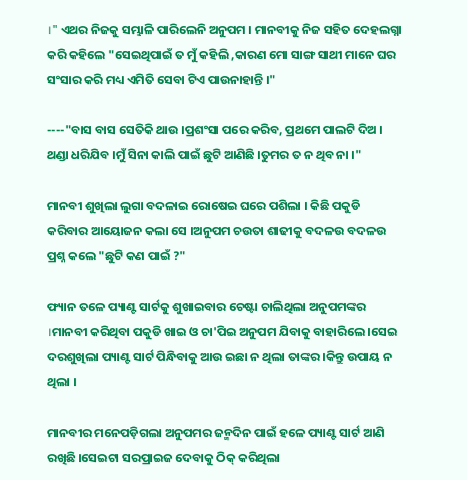।" ଏଥର ନିଜକୁ ସମ୍ଭାଳି ପାରିଲେନି ଅନୁପମ । ମାନବୀକୁ ନିଜ ସହିତ ଦେହଲଗ୍ନା କରି କହିଲେ "ସେଇଥିପାଇଁ ତ ମୁଁ କହିଲି ,କାରଣ ମୋ ସାଙ୍ଗ ସାଥୀ ମାନେ ଘର ସଂସାର କରି ମଧ୍ୟ ଏମିତି ସେବା ଟିଏ ପାଉନାହାନ୍ତି ।"

----"ବାସ ବାସ ସେତିକି ଥାଉ ।ପ୍ରଶଂସା ପରେ କରିବ, ପ୍ରଥମେ ପାଲଟି ଦିଅ । ଥଣ୍ଡା ଧରିଯିବ ।ମୁଁ ସିନା କାଲି ପାଇଁ ଛୁଟି ଆଣିଛି ।ତୁମର ତ ନ ଥିବ ନା ।"

ମାନବୀ ଶୁଖିଲା ଲୁଗା ବଦଳାଇ ରୋଷେଇ ଘରେ ପଶିଲା । କିଛି ପକୁଡି କରିବାର ଆୟୋଜନ କଲା ସେ ।ଅନୁପମ ଚଉତା ଶାଢୀକୁ ବଦଳଉ ବଦଳଉ ପ୍ରଶ୍ନ କଲେ "ଛୁଟି କଣ ପାଇଁ ?"

ଫ୍ୟାନ ତଳେ ପ୍ୟାଣ୍ଟ ସାର୍ଟକୁ ଶୁଖାଇବାର ଚେଷ୍ଟା ଚାଲିଥିଲା ଅନୁପମଙ୍କର ।ମାନବୀ କରିଥିବା ପକୁଡି ଖାଇ ଓ ଚା'ପିଇ ଅନୁପମ ଯିବାକୁ ବାହାରିଲେ ।ସେଇ ଦରଶୁଖିଲା ପ୍ୟାଣ୍ଟ ସାର୍ଟ ପିନ୍ଧିବାକୁ ଆଉ ଇଛା ନ ଥିଲା ତାଙ୍କର ।କିନ୍ତୁ ଉପାୟ ନ ଥିଲା ।

ମାନବୀର ମନେପଡ଼ିଗଲା ଅନୁପମର ଜନ୍ମଦିନ ପାଇଁ ହଳେ ପ୍ୟାଣ୍ଟ ସାର୍ଟ ଆଣି ରଖିଛି ।ସେଇଟା ସରପ୍ରାଇଜ ଦେବାକୁ ଠିକ୍ କରିଥିଲା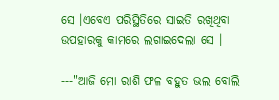ସେ ।ଏବେଏ ପରିସ୍ଥିତିରେ ସାଇତି ରଖିଥିବା ଉପହାରକୁ କାମରେ ଲଗାଇଦେଲା ସେ ।

---"ଆଜି ମୋ ରାଶି ଫଳ ବହୁତ ଭଲ ବୋଲି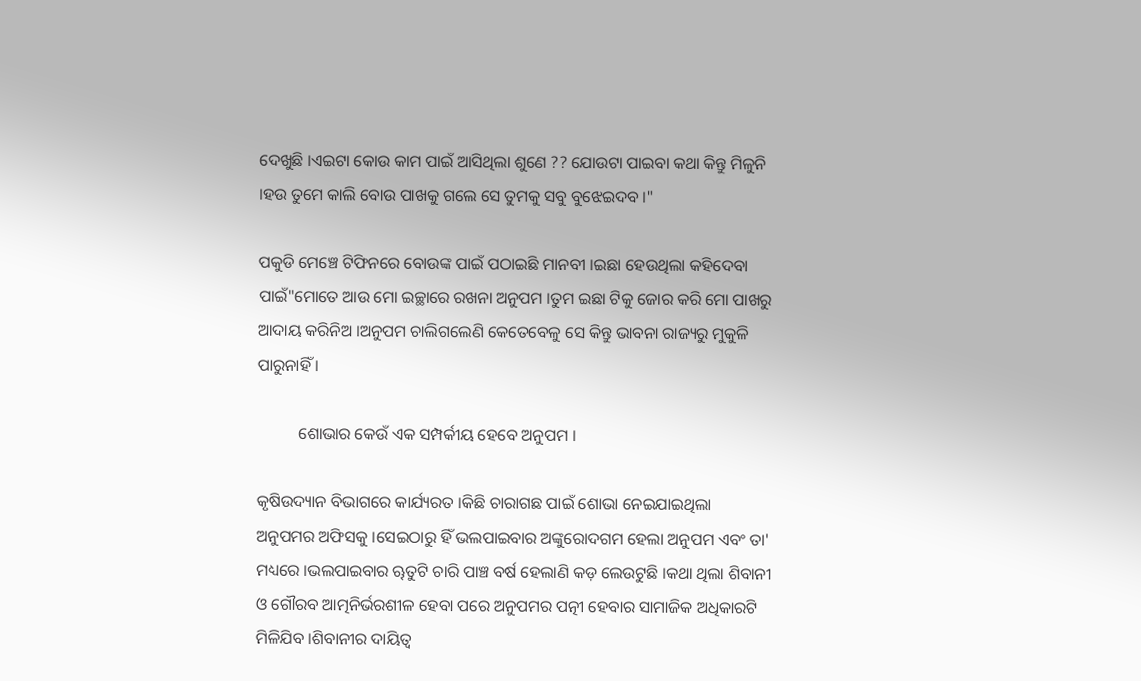ଦେଖୁଛି ।ଏଇଟା କୋଉ କାମ ପାଇଁ ଆସିଥିଲା ଶୁଣେ ?? ଯୋଉଟା ପାଇବା କଥା କିନ୍ତୁ ମିଳୁନି ।ହଉ ତୁମେ କାଲି ବୋଉ ପାଖକୁ ଗଲେ ସେ ତୁମକୁ ସବୁ ବୁଝେଇଦବ ।"

ପକୁଡି ମେଞ୍ଚେ ଟିଫିନରେ ବୋଉଙ୍କ ପାଇଁ ପଠାଇଛି ମାନବୀ ।ଇଛା ହେଉଥିଲା କହିଦେବା ପାଇଁ"ମୋତେ ଆଉ ମୋ ଇଚ୍ଛାରେ ରଖନା ଅନୁପମ ।ତୁମ ଇଛା ଟିକୁ ଜୋର କରି ମୋ ପାଖରୁ ଆଦାୟ କରିନିଅ ।ଅନୁପମ ଚାଲିଗଲେଣି କେତେବେଳୁ ସେ କିନ୍ତୁ ଭାବନା ରାଜ୍ୟରୁ ମୁକୁଳି ପାରୁନାହିଁ ।

          ଶୋଭାର କେଉଁ ଏକ ସମ୍ପର୍କୀୟ ହେବେ ଅନୁପମ ।

କୃଷିଉଦ୍ୟାନ ବିଭାଗରେ କାର୍ଯ୍ୟରତ ।କିଛି ଚାରାଗଛ ପାଇଁ ଶୋଭା ନେଇଯାଇଥିଲା ଅନୁପମର ଅଫିସକୁ ।ସେଇଠାରୁ ହିଁ ଭଲପାଇବାର ଅଙ୍କୁରୋଦଗମ ହେଲା ଅନୁପମ ଏବଂ ତା' ମଧ୍ୟରେ ।ଭଲପାଇବାର ୠତୁଟି ଚାରି ପାଞ୍ଚ ବର୍ଷ ହେଲାଣି କଡ଼ ଲେଉଟୁଛି ।କଥା ଥିଲା ଶିବାନୀ ଓ ଗୌରବ ଆତ୍ମନିର୍ଭରଶୀଳ ହେବା ପରେ ଅନୁପମର ପତ୍ନୀ ହେବାର ସାମାଜିକ ଅଧିକାରଟି ମିଳିଯିବ ।ଶିବାନୀର ଦାୟିତ୍ୱ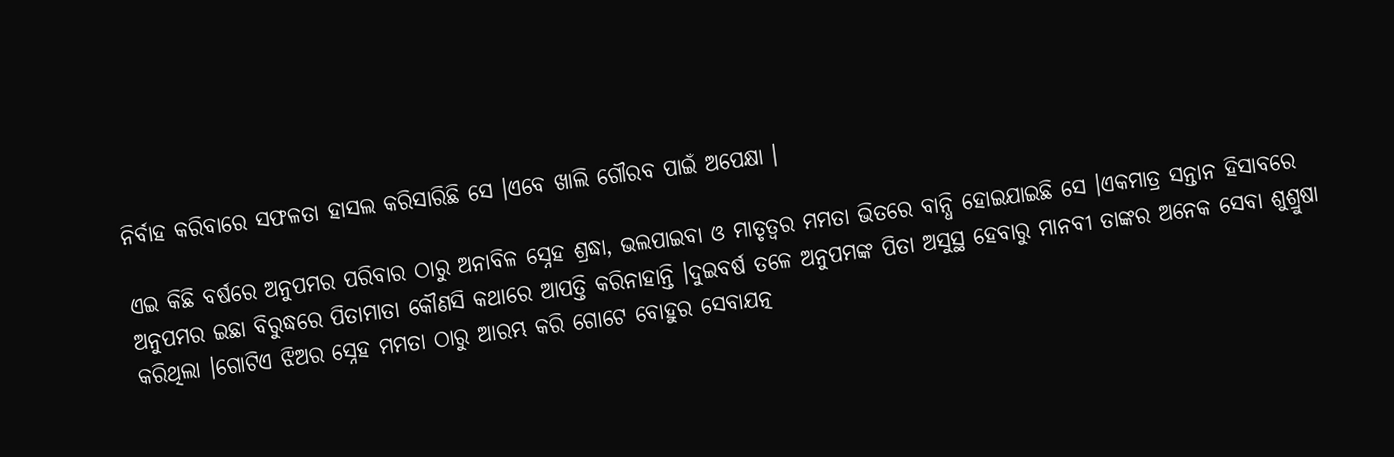ନିର୍ବାହ କରିବାରେ ସଫଳତା ହାସଲ କରିସାରିଛି ସେ ।ଏବେ ଖାଲି ଗୌରବ ପାଇଁ ଅପେକ୍ଷା ।

ଏଇ କିଛି ବର୍ଷରେ ଅନୁପମର ପରିବାର ଠାରୁ ଅନାବିଳ ସ୍ନେହ ଶ୍ରଦ୍ଧା, ଭଲପାଇବା ଓ ମାତୃତ୍ବର ମମତା ଭିତରେ ବାନ୍ଧି ହୋଇଯାଇଛି ସେ ।ଏକମାତ୍ର ସନ୍ତାନ ହିସାବରେ ଅନୁପମର ଇଛା ବିରୁଦ୍ଧରେ ପିତାମାତା କୌଣସି କଥାରେ ଆପତ୍ତି କରିନାହାନ୍ତି ।ଦୁଇବର୍ଷ ତଳେ ଅନୁପମଙ୍କ ପିତା ଅସୁସ୍ଥ ହେବାରୁ ମାନବୀ ତାଙ୍କର ଅନେକ ସେବା ଶୁଶ୍ରୁଷା କରିଥିଲା ।ଗୋଟିଏ ଝିଅର ସ୍ନେହ ମମତା ଠାରୁ ଆରମ୍ଭ କରି ଗୋଟେ ବୋହୁର ସେବାଯତ୍ନ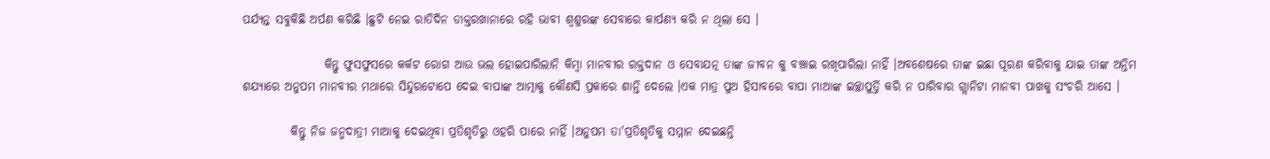ପର୍ଯ୍ୟନ୍ତ ସବୁକିଛି ଅର୍ପଣ କରିଛି ।ଛୁଟି ନେଇ ରାତିଦିନ ଡାକ୍ତରଖାନାରେ ରହି ଭାବୀ ଶ୍ୱଶୁରଙ୍କ ସେବାରେ କାର୍ପଣ୍ୟ କରି ନ ଥିଲା ସେ ।

                 କିନ୍ତୁ ଫୁସଫୁସରେ କର୍କଟ ରୋଗ ଆଉ ଭଲ ହୋଇପାରିଲାନି କିମ୍ବା ମାନବୀର ରକ୍ତଦାନ ଓ ସେବାଯତ୍ନ ତାଙ୍କ ଜୀବନ କୁ ବଞ୍ଚାଇ ରଖିପାରିଲା ନାହିଁ ।ଅବଶେଷରେ ତାଙ୍କ ଇଛା ପୂରଣ କରିବାକୁ ଯାଇ ତାଙ୍କ ଅନ୍ତିମ ଶଯ୍ୟାରେ ଅନୁପମ ମାନବୀର ମଥାରେ ସିନ୍ଦୁରଟୋପେ ଦେଇ ବାପାଙ୍କ ଆତ୍ମାକୁ କୌଣସି ପ୍ରକାରେ ଶାନ୍ତି ଦେଲେ ।ଏକ ମାତ୍ର ପୁଅ ହିସାବରେ ବାପା ମାଆଙ୍କ ଇଚ୍ଛାପୁର୍ତ୍ତି କରି ନ ପାରିବାର ଗ୍ଲାନିଟା ମାନବୀ ପାଖକୁ ସଂଚରି ଆସେ ।

          କିନ୍ତୁ ନିଜ ଜନ୍ମଦାତ୍ରୀ ମାଆକୁ ଦେଇଥିବା ପ୍ରତିଶୃତିରୁ ଓହରି ପାରେ ନାହିଁ ।ଅନୁପମ ତା'ପ୍ରତିଶୃତିକୁ ସମ୍ମାନ ଦେଇଛନ୍ତି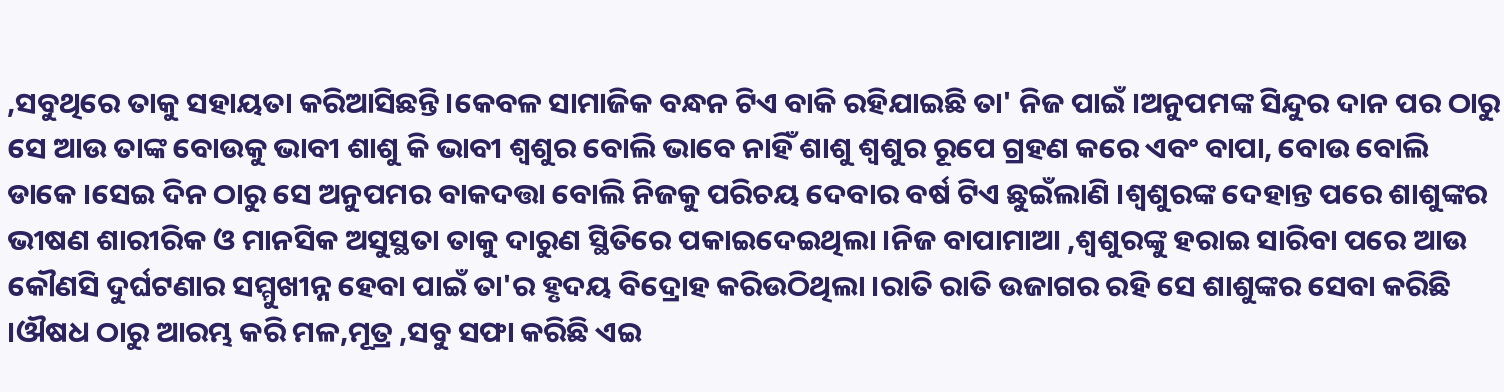,ସବୁଥିରେ ତାକୁ ସହାୟତା କରିଆସିଛନ୍ତି ।କେବଳ ସାମାଜିକ ବନ୍ଧନ ଟିଏ ବାକି ରହିଯାଇଛି ତା' ନିଜ ପାଇଁ ।ଅନୁପମଙ୍କ ସିନ୍ଦୁର ଦାନ ପର ଠାରୁ ସେ ଆଉ ତାଙ୍କ ବୋଉକୁ ଭାବୀ ଶାଶୁ କି ଭାବୀ ଶ୍ୱଶୁର ବୋଲି ଭାବେ ନାହିଁ ଶାଶୁ ଶ୍ୱଶୁର ରୂପେ ଗ୍ରହଣ କରେ ଏବଂ ବାପା, ବୋଉ ବୋଲି ଡାକେ ।ସେଇ ଦିନ ଠାରୁ ସେ ଅନୁପମର ବାକଦତ୍ତା ବୋଲି ନିଜକୁ ପରିଚୟ ଦେବାର ବର୍ଷ ଟିଏ ଛୁଇଁଲାଣି ।ଶ୍ୱଶୁରଙ୍କ ଦେହାନ୍ତ ପରେ ଶାଶୁଙ୍କର ଭୀଷଣ ଶାରୀରିକ ଓ ମାନସିକ ଅସୁସ୍ଥତା ତାକୁ ଦାରୁଣ ସ୍ଥିତିରେ ପକାଇଦେଇଥିଲା ।ନିଜ ବାପାମାଆ ,ଶ୍ୱଶୁରଙ୍କୁ ହରାଇ ସାରିବା ପରେ ଆଉ କୌଣସି ଦୁର୍ଘଟଣାର ସମ୍ମୁଖୀନ୍ନ ହେବା ପାଇଁ ତା'ର ହୃଦୟ ବିଦ୍ରୋହ କରିଉଠିଥିଲା ।ରାତି ରାତି ଉଜାଗର ରହି ସେ ଶାଶୁଙ୍କର ସେବା କରିଛି ।ଔଷଧ ଠାରୁ ଆରମ୍ଭ କରି ମଳ,ମୂତ୍ର ,ସବୁ ସଫା କରିଛି ଏଇ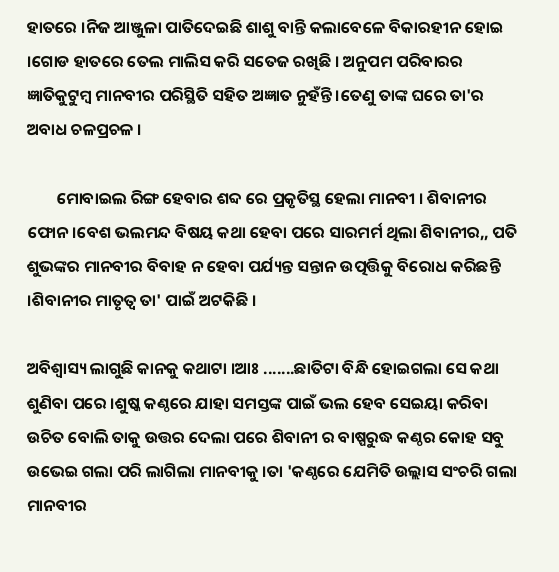ହାତରେ ।ନିଜ ଆଞ୍ଜୁଳା ପାତିଦେଇଛି ଶାଶୁ ବାନ୍ତି କଲାବେଳେ ବିକାରହୀନ ହୋଇ ।ଗୋଡ ହାତରେ ତେଲ ମାଲିସ କରି ସତେଜ ରଖିଛି । ଅନୁପମ ପରିବାରର ଜ୍ଞାତିକୁଟୁମ୍ବ ମାନବୀର ପରିସ୍ଥିତି ସହିତ ଅଜ୍ଞାତ ନୁହଁନ୍ତି ।ତେଣୁ ତାଙ୍କ ଘରେ ତା'ର ଅବାଧ ଚଳପ୍ରଚଳ ।

        ମୋବାଇଲ ରିଙ୍ଗ ହେବାର ଶବ୍ଦ ରେ ପ୍ରକୃତିସ୍ଥ ହେଲା ମାନବୀ । ଶିବାନୀର ଫୋନ।ବେଶ ଭଲମନ୍ଦ ବିଷୟ କଥା ହେବା ପରେ ସାରମର୍ମ ଥିଲା ଶିବାନୀର,, ପତି ଶୁଭଙ୍କର ମାନବୀର ବିବାହ ନ ହେବା ପର୍ଯ୍ୟନ୍ତ ସନ୍ତାନ ଉତ୍ପତ୍ତିକୁ ବିରୋଧ କରିଛନ୍ତି ।ଶିବାନୀର ମାତୃତ୍ବ ତା' ପାଇଁ ଅଟକିଛି ।

ଅବିଶ୍ୱାସ୍ୟ ଲାଗୁଛି କାନକୁ କଥାଟା ।ଆଃ .......ଛାତିଟା ବିନ୍ଧି ହୋଇଗଲା ସେ କଥା ଶୁଣିବା ପରେ ।ଶୁଷ୍କ କଣ୍ଠରେ ଯାହା ସମସ୍ତଙ୍କ ପାଇଁ ଭଲ ହେବ ସେଇୟା କରିବା ଉଚିତ ବୋଲି ତାକୁ ଉତ୍ତର ଦେଲା ପରେ ଶିବାନୀ ର ବାଷ୍ପରୁଦ୍ଧ କଣ୍ଠର କୋହ ସବୁ ଉଭେଇ ଗଲା ପରି ଲାଗିଲା ମାନବୀକୁ ।ତା 'କଣ୍ଠରେ ଯେମିତି ଉଲ୍ଲାସ ସଂଚରି ଗଲା ମାନବୀର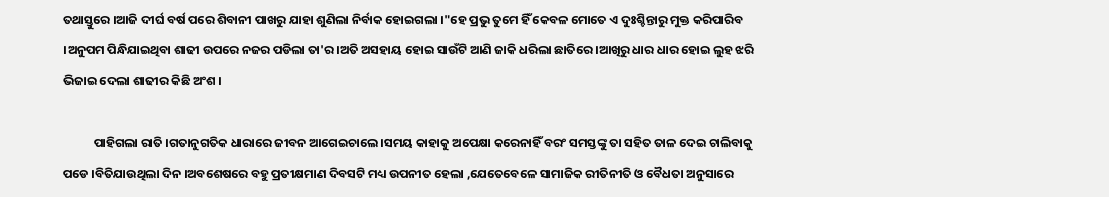ତଥାସ୍ତୁରେ ।ଆଜି ଦୀର୍ଘ ବର୍ଷ ପରେ ଶିବାନୀ ପାଖରୁ ଯାହା ଶୁଣିଲା ନିର୍ବାକ ହୋଇଗଲା ।"ହେ ପ୍ରଭୁ ତୁମେ ହିଁ କେବଳ ମୋତେ ଏ ଦୁଃଶ୍ଚିନ୍ତାରୁ ମୁକ୍ତ କରିପାରିବ ।ଅନୁପମ ପିନ୍ଧିଯାଇଥିବା ଶାଢୀ ଉପରେ ନଜର ପଡିଲା ତା'ର ।ଅତି ଅସହାୟ ହୋଇ ସାଉଁଟି ଆଣି ଜାକି ଧରିଲା ଛାତିରେ ।ଆଖିରୁ ଧାର ଧାର ହୋଇ ଲୁହ ଝରି ଭିଜାଇ ଦେଲା ଶାଢୀର କିଛି ଅଂଶ ।

           ପାହିଗଲା ରାତି ।ଗତାନୁଗତିକ ଧାରାରେ ଜୀବନ ଆଗେଇଚାଲେ ।ସମୟ କାହାକୁ ଅପେକ୍ଷା କରେନାହିଁ ବରଂ ସମସ୍ତଙ୍କୁ ତା ସହିତ ତାଳ ଦେଇ ଚାଲିବାକୁ ପଡେ ।ବିତିଯାଉଥିଲା ଦିନ ।ଅବଶେଷରେ ବହୁ ପ୍ରତୀକ୍ଷମାଣ ଦିବସଟି ମଧ୍ୟ ଉପନୀତ ହେଲା ,ଯେତେବେଳେ ସାମାଜିକ ରୀତିନୀତି ଓ ବୈଧତା ଅନୁସାରେ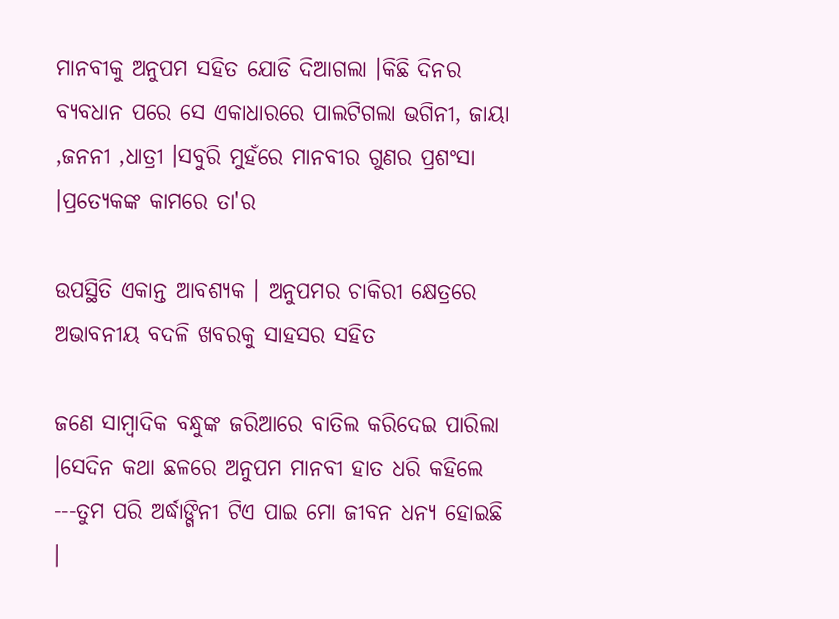ମାନବୀକୁ ଅନୁପମ ସହିତ ଯୋଡି ଦିଆଗଲା ।କିଛି ଦିନର ବ୍ୟବଧାନ ପରେ ସେ ଏକାଧାରରେ ପାଲଟିଗଲା ଭଗିନୀ, ଜାୟା ,ଜନନୀ ,ଧାତ୍ରୀ ।ସବୁରି ମୁହଁରେ ମାନବୀର ଗୁଣର ପ୍ରଶଂସା ।ପ୍ରତ୍ୟେକଙ୍କ କାମରେ ତା'ର

ଉପସ୍ଥିତି ଏକାନ୍ତ ଆବଶ୍ୟକ । ଅନୁପମର ଚାକିରୀ କ୍ଷେତ୍ରରେ ଅଭାବନୀୟ ବଦଳି ଖବରକୁ ସାହସର ସହିତ

ଜଣେ ସାମ୍ବାଦିକ ବନ୍ଧୁଙ୍କ ଜରିଆରେ ବାତିଲ କରିଦେଇ ପାରିଲା ।ସେଦିନ କଥା ଛଳରେ ଅନୁପମ ମାନବୀ ହାତ ଧରି କହିଲେ ---ତୁମ ପରି ଅର୍ଦ୍ଧାଙ୍ଗିନୀ ଟିଏ ପାଇ ମୋ ଜୀବନ ଧନ୍ୟ ହୋଇଛି ।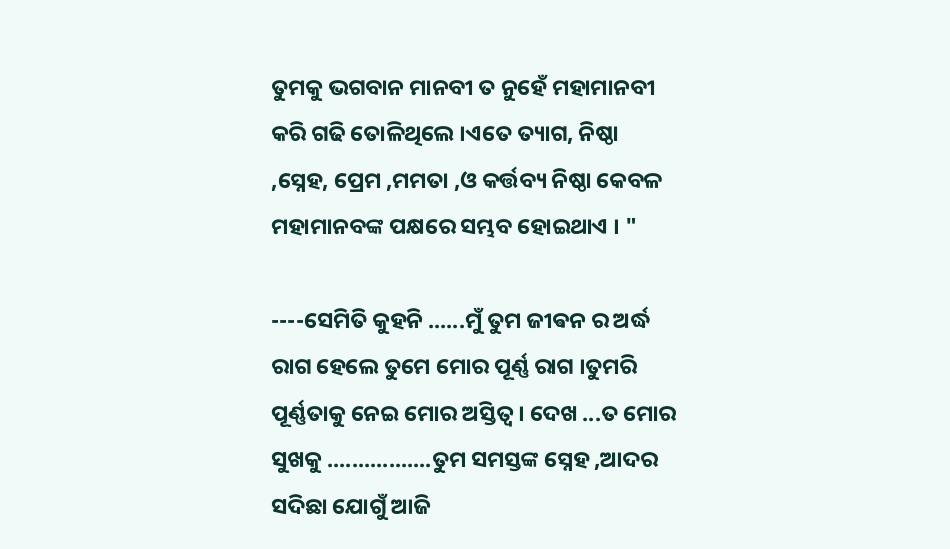ତୁମକୁ ଭଗବାନ ମାନବୀ ତ ନୁହେଁ ମହାମାନବୀ କରି ଗଢି ତୋଳିଥିଲେ ।ଏତେ ତ୍ୟାଗ, ନିଷ୍ଠା ,ସ୍ନେହ, ପ୍ରେମ ,ମମତା ,ଓ କର୍ତ୍ତବ୍ୟ ନିଷ୍ଠା କେବଳ ମହାମାନବଙ୍କ ପକ୍ଷରେ ସମ୍ଭବ ହୋଇଥାଏ । "

----ସେମିତି କୁହନି ......ମୁଁ ତୁମ ଜୀଵନ ର ଅର୍ଦ୍ଧ ରାଗ ହେଲେ ତୁମେ ମୋର ପୂର୍ଣ୍ଣ ରାଗ ।ତୁମରି ପୂର୍ଣ୍ଣତାକୁ ନେଇ ମୋର ଅସ୍ତିତ୍ବ । ଦେଖ ...ତ ମୋର ସୁଖକୁ .................ତୁମ ସମସ୍ତଙ୍କ ସ୍ନେହ ,ଆଦର ସଦିଛା ଯୋଗୁଁ ଆଜି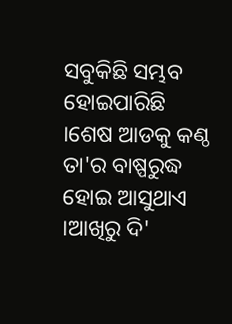ସବୁକିଛି ସମ୍ଭବ ହୋଇପାରିଛି ।ଶେଷ ଆଡକୁ କଣ୍ଠ ତା'ର ବାଷ୍ପରୁଦ୍ଧ ହୋଇ ଆସୁଥାଏ ।ଆଖିରୁ ଦି'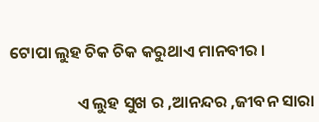ଟୋପା ଲୁହ ଚିକ ଚିକ କରୁଥାଏ ମାନବୀର ।

                  ଏ ଲୁହ ସୁଖ ର ,ଆନନ୍ଦର ,ଜୀବନ ସାରା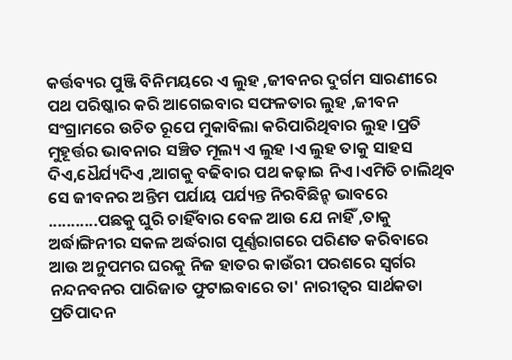କର୍ତ୍ତବ୍ୟର ପୁଞ୍ଜି ବିନିମୟରେ ଏ ଲୁହ ,ଜୀବନର ଦୁର୍ଗମ ସାରଣୀରେ ପଥ ପରିଷ୍କାର କରି ଆଗେଇବାର ସଫଳତାର ଲୁହ ,ଜୀବନ ସଂଗ୍ରାମରେ ଉଚିତ ରୂପେ ମୁକାବିଲା କରିପାରିଥିବାର ଲୁହ ।ପ୍ରତି ମୁହୂର୍ତ୍ତର ଭାବନାର ସଞ୍ଚିତ ମୂଲ୍ୟ ଏ ଲୁହ ।ଏ ଲୁହ ତାକୁ ସାହସ ଦିଏ,ଧୈର୍ଯ୍ୟଦିଏ ,ଆଗକୁ ବଢିବାର ପଥ କଢ଼ାଇ ନିଏ ।ଏମିତି ଚାଲିଥିବ ସେ ଜୀବନର ଅନ୍ତିମ ପର୍ଯାୟ ପର୍ଯ୍ୟନ୍ତ ନିରବିଛିନ୍ହ ଭାବରେ ...........ପଛକୁ ଘୁରି ଚାହିଁବାର ବେଳ ଆଉ ଯେ ନାହିଁ ,ତାକୁ ଅର୍ଦ୍ଧାଙ୍ଗିନୀର ସକଳ ଅର୍ଦ୍ଧରାଗ ପୂର୍ଣ୍ଣରାଗରେ ପରିଣତ କରିବାରେ ଆଉ ଅନୁପମର ଘରକୁ ନିଜ ହାତର କାଉଁରୀ ପରଶରେ ସ୍ୱର୍ଗର ନନ୍ଦନବନର ପାରିଜାତ ଫୁଟାଇବାରେ ତା' ନାରୀତ୍ବର ସାର୍ଥକତା ପ୍ରତିପାଦନ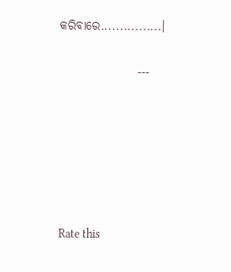କରିବାରେ................।

                          ---






Rate this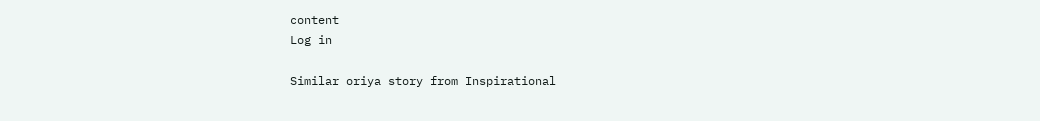content
Log in

Similar oriya story from Inspirational